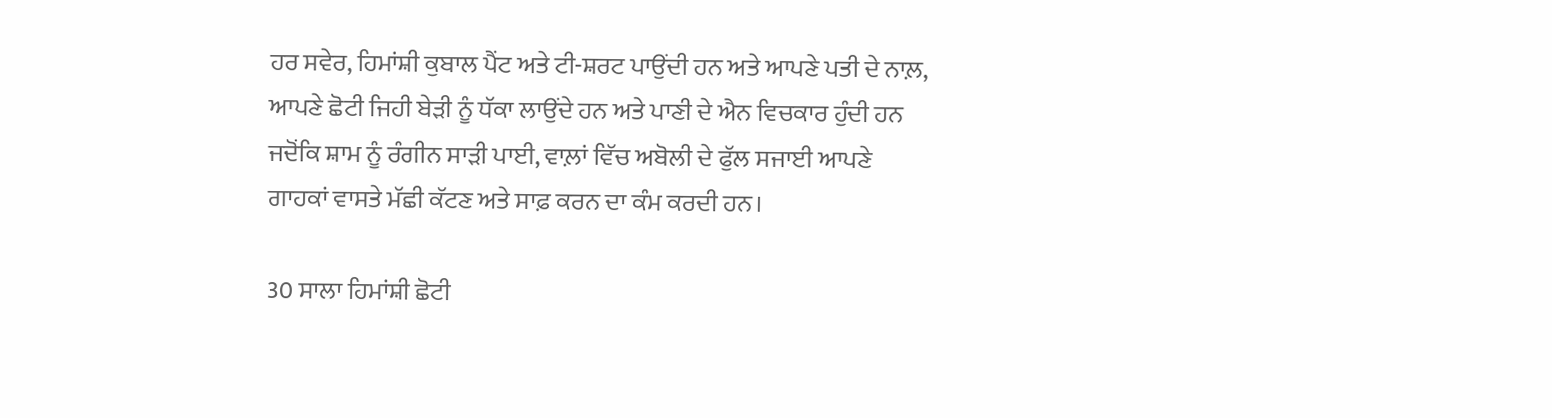ਹਰ ਸਵੇਰ, ਹਿਮਾਂਸ਼ੀ ਕੁਬਾਲ ਪੈਂਟ ਅਤੇ ਟੀ-ਸ਼ਰਟ ਪਾਉਂਦੀ ਹਨ ਅਤੇ ਆਪਣੇ ਪਤੀ ਦੇ ਨਾਲ਼, ਆਪਣੇ ਛੋਟੀ ਜਿਹੀ ਬੇੜੀ ਨੂੰ ਧੱਕਾ ਲਾਉਂਦੇ ਹਨ ਅਤੇ ਪਾਣੀ ਦੇ ਐਨ ਵਿਚਕਾਰ ਹੁੰਦੀ ਹਨ ਜਦੋਂਕਿ ਸ਼ਾਮ ਨੂੰ ਰੰਗੀਨ ਸਾੜੀ ਪਾਈ, ਵਾਲ਼ਾਂ ਵਿੱਚ ਅਬੋਲੀ ਦੇ ਫੁੱਲ ਸਜਾਈ ਆਪਣੇ ਗਾਹਕਾਂ ਵਾਸਤੇ ਮੱਛੀ ਕੱਟਣ ਅਤੇ ਸਾਫ਼ ਕਰਨ ਦਾ ਕੰਮ ਕਰਦੀ ਹਨ।

30 ਸਾਲਾ ਹਿਮਾਂਸ਼ੀ ਛੋਟੀ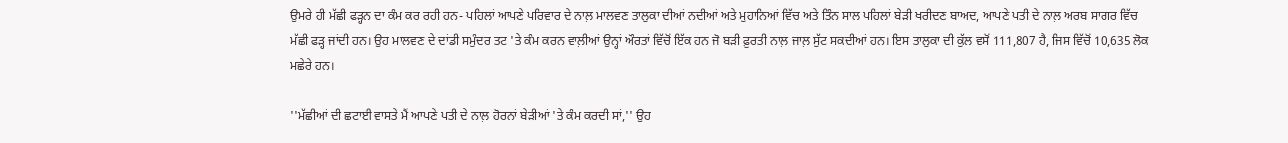ਉਮਰੇ ਹੀ ਮੱਛੀ ਫੜ੍ਹਨ ਦਾ ਕੰਮ ਕਰ ਰਹੀ ਹਨ- ਪਹਿਲਾਂ ਆਪਣੇ ਪਰਿਵਾਰ ਦੇ ਨਾਲ਼ ਮਾਲਵਣ ਤਾਲੁਕਾ ਦੀਆਂ ਨਦੀਆਂ ਅਤੇ ਮੁਹਾਨਿਆਂ ਵਿੱਚ ਅਤੇ ਤਿੰਨ ਸਾਲ ਪਹਿਲਾਂ ਬੇੜੀ ਖਰੀਦਣ ਬਾਅਦ, ਆਪਣੇ ਪਤੀ ਦੇ ਨਾਲ਼ ਅਰਬ ਸਾਗਰ ਵਿੱਚ ਮੱਛੀ ਫੜ੍ਹ ਜਾਂਦੀ ਹਨ। ਉਹ ਮਾਲਵਣ ਦੇ ਦਾਂਡੀ ਸਮੁੰਦਰ ਤਟ 'ਤੇ ਕੰਮ ਕਰਨ ਵਾਲ਼ੀਆਂ ਉਨ੍ਹਾਂ ਔਰਤਾਂ ਵਿੱਚੋਂ ਇੱਕ ਹਨ ਜੋ ਬੜੀ ਫ਼ੁਰਤੀ ਨਾਲ਼ ਜਾਲ਼ ਸੁੱਟ ਸਕਦੀਆਂ ਹਨ। ਇਸ ਤਾਲੁਕਾ ਦੀ ਕੁੱਲ ਵਸੋਂ 111,807 ਹੈ, ਜਿਸ ਵਿੱਚੋਂ 10,635 ਲੋਕ ਮਛੇਰੇ ਹਨ।

''ਮੱਛੀਆਂ ਦੀ ਛਟਾਈ ਵਾਸਤੇ ਮੈਂ ਆਪਣੇ ਪਤੀ ਦੇ ਨਾਲ਼ ਹੋਰਨਾਂ ਬੇੜੀਆਂ 'ਤੇ ਕੰਮ ਕਰਦੀ ਸਾਂ,'' ਉਹ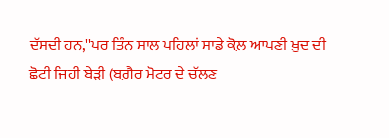ਦੱਸਦੀ ਹਨ,''ਪਰ ਤਿੰਨ ਸਾਲ ਪਹਿਲਾਂ ਸਾਡੇ ਕੋਲ਼ ਆਪਣੀ ਖ਼ੁਦ ਦੀ ਛੋਟੀ ਜਿਹੀ ਬੇੜੀ (ਬਗ਼ੈਰ ਮੋਟਰ ਦੇ ਚੱਲਣ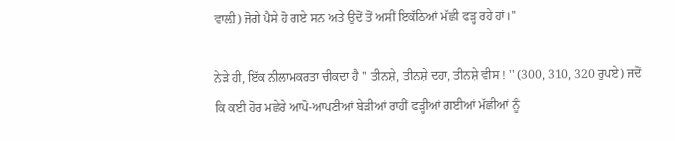ਵਾਲ਼ੀ) ਜੋਗੇ ਪੈਸੇ ਹੋ ਗਏ ਸਨ ਅਤੇ ਉਦੋਂ ਤੋਂ ਅਸੀਂ ਇਕੱਠਿਆਂ ਮੱਛੀ ਫੜ੍ਹ ਰਹੇ ਹਾਂ।''

ਨੇੜੇ ਹੀ, ਇੱਕ ਨੀਲਾਮਕਰਤਾ ਚੀਕਦਾ ਹੈ '' ਤੀਨਸ਼ੇ, ਤੀਨਸ਼ੇ ਦਹਾ, ਤੀਨਸ਼ੇ ਵੀਸ ! '' (300, 310, 320 ਰੁਪਏ) ਜਦੋਂ ਕਿ ਕਈ ਹੋਰ ਮਛੇਰੇ ਆਪੋ-ਆਪਣੀਆਂ ਬੇੜੀਆਂ ਰਾਹੀਂ ਫੜ੍ਹੀਆਂ ਗਈਆਂ ਮੱਛੀਆਂ ਨੂੰ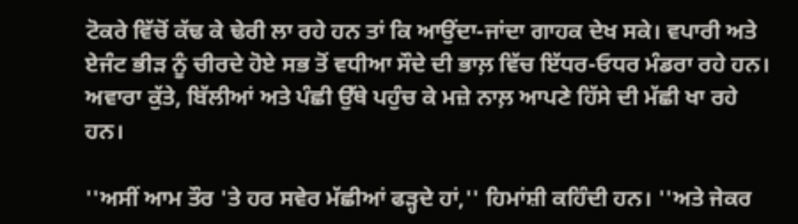ਟੋਕਰੇ ਵਿੱਚੋਂ ਕੱਢ ਕੇ ਢੇਰੀ ਲਾ ਰਹੇ ਹਨ ਤਾਂ ਕਿ ਆਉਂਦਾ-ਜਾਂਦਾ ਗਾਹਕ ਦੇਖ ਸਕੇ। ਵਪਾਰੀ ਅਤੇ ਏਜੰਟ ਭੀੜ ਨੂੰ ਚੀਰਦੇ ਹੋਏ ਸਭ ਤੋਂ ਵਧੀਆ ਸੌਦੇ ਦੀ ਭਾਲ਼ ਵਿੱਚ ਇੱਧਰ-ਓਧਰ ਮੰਡਰਾ ਰਹੇ ਹਨ। ਅਵਾਰਾ ਕੁੱਤੇ, ਬਿੱਲੀਆਂ ਅਤੇ ਪੰਛੀ ਉੱਥੇ ਪਹੁੰਚ ਕੇ ਮਜ਼ੇ ਨਾਲ਼ ਆਪਣੇ ਹਿੱਸੇ ਦੀ ਮੱਛੀ ਖਾ ਰਹੇ ਹਨ।

''ਅਸੀਂ ਆਮ ਤੌਰ 'ਤੇ ਹਰ ਸਵੇਰ ਮੱਛੀਆਂ ਫੜ੍ਹਦੇ ਹਾਂ,'' ਹਿਮਾਂਸ਼ੀ ਕਹਿੰਦੀ ਹਨ। ''ਅਤੇ ਜੇਕਰ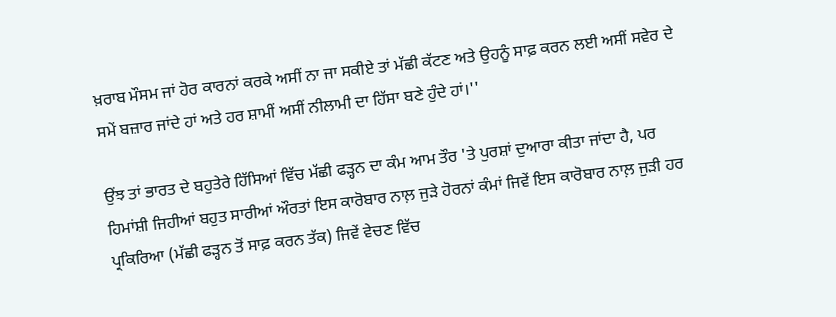ਖ਼ਰਾਬ ਮੌਸਮ ਜਾਂ ਹੋਰ ਕਾਰਨਾਂ ਕਰਕੇ ਅਸੀਂ ਨਾ ਜਾ ਸਕੀਏ ਤਾਂ ਮੱਛੀ ਕੱਟਣ ਅਤੇ ਉਹਨੂੰ ਸਾਫ਼ ਕਰਨ ਲਈ ਅਸੀਂ ਸਵੇਰ ਦੇ ਸਮੇਂ ਬਜ਼ਾਰ ਜਾਂਦੇ ਹਾਂ ਅਤੇ ਹਰ ਸ਼ਾਮੀਂ ਅਸੀਂ ਨੀਲਾਮੀ ਦਾ ਹਿੱਸਾ ਬਣੇ ਹੁੰਦੇ ਹਾਂ।''

ਉਂਝ ਤਾਂ ਭਾਰਤ ਦੇ ਬਹੁਤੇਰੇ ਹਿੱਸਿਆਂ ਵਿੱਚ ਮੱਛੀ ਫੜ੍ਹਨ ਦਾ ਕੰਮ ਆਮ ਤੌਰ 'ਤੇ ਪੁਰਸ਼ਾਂ ਦੁਆਰਾ ਕੀਤਾ ਜਾਂਦਾ ਹੈ, ਪਰ ਹਿਮਾਂਸ਼ੀ ਜਿਹੀਆਂ ਬਹੁਤ ਸਾਰੀਆਂ ਔਰਤਾਂ ਇਸ ਕਾਰੋਬਾਰ ਨਾਲ਼ ਜੁੜੇ ਹੋਰਨਾਂ ਕੰਮਾਂ ਜਿਵੇਂ ਇਸ ਕਾਰੋਬਾਰ ਨਾਲ਼ ਜੁੜੀ ਹਰ ਪ੍ਰਕਿਰਿਆ (ਮੱਛੀ ਫੜ੍ਹਨ ਤੋਂ ਸਾਫ਼ ਕਰਨ ਤੱਕ) ਜਿਵੇਂ ਵੇਚਣ ਵਿੱਚ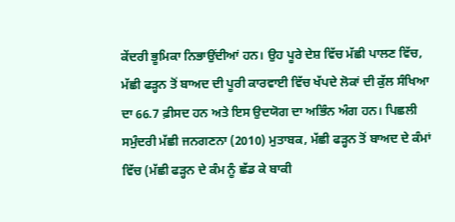ਕੇਂਦਰੀ ਭੂਮਿਕਾ ਨਿਭਾਉਂਦੀਆਂ ਹਨ। ਉਹ ਪੂਰੇ ਦੇਸ਼ ਵਿੱਚ ਮੱਛੀ ਪਾਲਣ ਵਿੱਚ, ਮੱਛੀ ਫੜ੍ਹਨ ਤੋਂ ਬਾਅਦ ਦੀ ਪੂਰੀ ਕਾਰਵਾਈ ਵਿੱਚ ਖੱਪਦੇ ਲੋਕਾਂ ਦੀ ਕੁੱਲ ਸੰਖਿਆ ਦਾ 66.7 ਫ਼ੀਸਦ ਹਨ ਅਤੇ ਇਸ ਉਦਯੋਗ ਦਾ ਅਭਿੰਨ ਅੰਗ ਹਨ। ਪਿਛਲੀ ਸਮੁੰਦਰੀ ਮੱਛੀ ਜਨਗਣਨਾ (2010) ਮੁਤਾਬਕ, ਮੱਛੀ ਫੜ੍ਹਨ ਤੋਂ ਬਾਅਦ ਦੇ ਕੰਮਾਂ ਵਿੱਚ (ਮੱਛੀ ਫੜ੍ਹਨ ਦੇ ਕੰਮ ਨੂੰ ਛੱਡ ਕੇ ਬਾਕੀ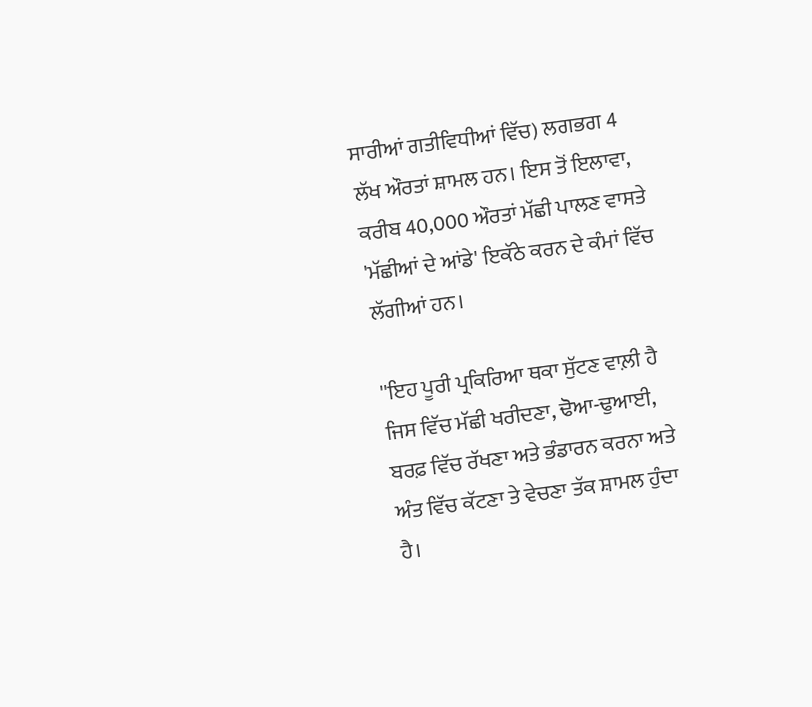ਸਾਰੀਆਂ ਗਤੀਵਿਧੀਆਂ ਵਿੱਚ) ਲਗਭਗ 4 ਲੱਖ ਔਰਤਾਂ ਸ਼ਾਮਲ ਹਨ। ਇਸ ਤੋਂ ਇਲਾਵਾ, ਕਰੀਬ 40,000 ਔਰਤਾਂ ਮੱਛੀ ਪਾਲਣ ਵਾਸਤੇ 'ਮੱਛੀਆਂ ਦੇ ਆਂਡੇ' ਇਕੱਠੇ ਕਰਨ ਦੇ ਕੰਮਾਂ ਵਿੱਚ ਲੱਗੀਆਂ ਹਨ।

''ਇਹ ਪੂਰੀ ਪ੍ਰਕਿਰਿਆ ਥਕਾ ਸੁੱਟਣ ਵਾਲ਼ੀ ਹੈ ਜਿਸ ਵਿੱਚ ਮੱਛੀ ਖਰੀਦਣਾ, ਢੋਆ-ਢੁਆਈ, ਬਰਫ਼ ਵਿੱਚ ਰੱਖਣਾ ਅਤੇ ਭੰਡਾਰਨ ਕਰਨਾ ਅਤੇ ਅੰਤ ਵਿੱਚ ਕੱਟਣਾ ਤੇ ਵੇਚਣਾ ਤੱਕ ਸ਼ਾਮਲ ਹੁੰਦਾ ਹੈ।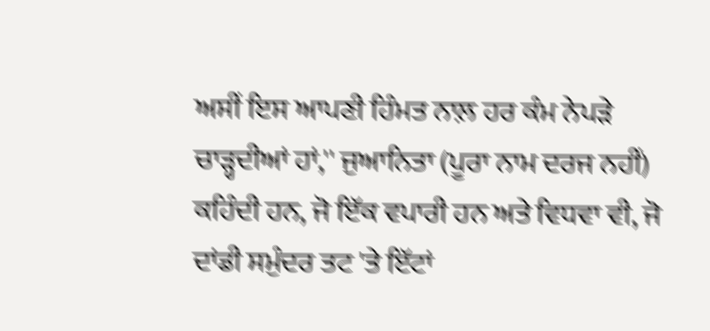ਅਸੀਂ ਇਸ ਆਪਣੀ ਹਿੰਮਤ ਨਾਲ਼ ਹਰ ਕੰਮ ਨੇਪੜੇ ਚਾੜ੍ਹਦੀਆਂ ਹਾਂ,'' ਜੁਆਨਿਤਾ (ਪੂਰਾ ਨਾਮ ਦਰਜ ਨਹੀਂ) ਕਹਿੰਦੀ ਹਨ, ਜੋ ਇੱਕ ਵਪਾਰੀ ਹਨ ਅਤੇ ਵਿਧਵਾ ਵੀ, ਜੋ ਦਾਂਡੀ ਸਮੁੰਦਰ ਤਟ 'ਤੇ ਇੱਟਾਂ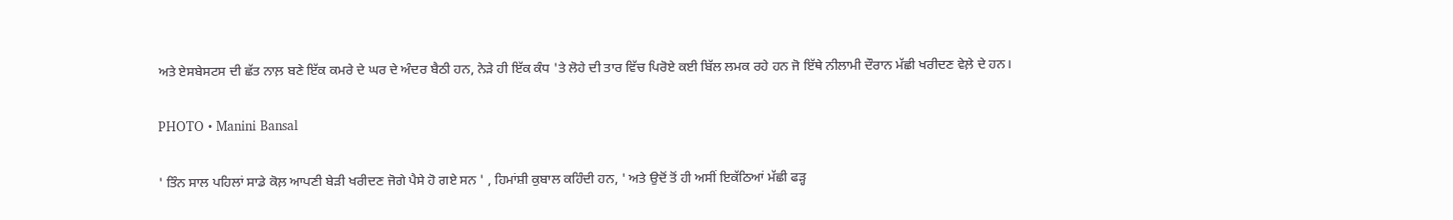ਅਤੇ ਏਸਬੇਸਟਸ ਦੀ ਛੱਤ ਨਾਲ਼ ਬਣੇ ਇੱਕ ਕਮਰੇ ਦੇ ਘਰ ਦੇ ਅੰਦਰ ਬੈਠੀ ਹਨ, ਨੇੜੇ ਹੀ ਇੱਕ ਕੰਧ 'ਤੇ ਲੋਹੇ ਦੀ ਤਾਰ ਵਿੱਚ ਪਿਰੋਏ ਕਈ ਬਿੱਲ ਲਮਕ ਰਹੇ ਹਨ ਜੋ ਇੱਥੇ ਨੀਲਾਮੀ ਦੌਰਾਨ ਮੱਛੀ ਖਰੀਦਣ ਵੇਲ਼ੇ ਦੇ ਹਨ।

PHOTO • Manini Bansal

' ਤਿੰਨ ਸਾਲ ਪਹਿਲਾਂ ਸਾਡੇ ਕੋਲ਼ ਆਪਣੀ ਬੇੜੀ ਖਰੀਦਣ ਜੋਗੇ ਪੈਸੇ ਹੋ ਗਏ ਸਨ ' , ਹਿਮਾਂਸ਼ੀ ਕੁਬਾਲ ਕਹਿੰਦੀ ਹਨ, ' ਅਤੇ ਉਦੋਂ ਤੋਂ ਹੀ ਅਸੀਂ ਇਕੱਠਿਆਂ ਮੱਛੀ ਫੜ੍ਹ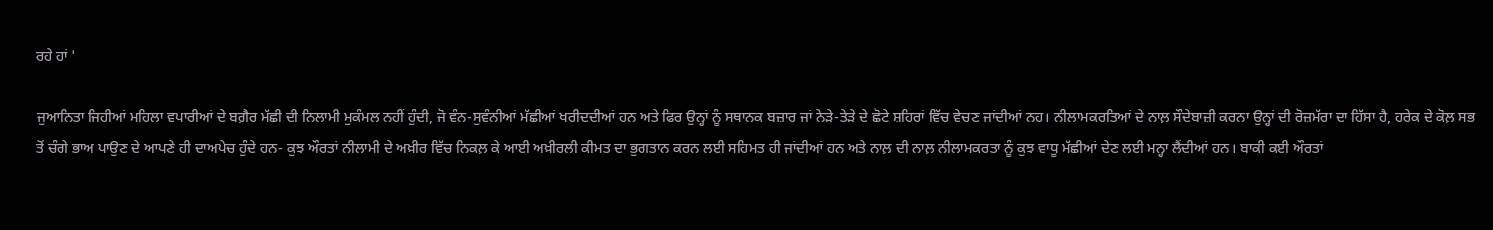ਰਹੇ ਹਾਂ '

ਜੁਆਨਿਤਾ ਜਿਹੀਆਂ ਮਹਿਲਾ ਵਪਾਰੀਆਂ ਦੇ ਬਗ਼ੈਰ ਮੱਛੀ ਦੀ ਨਿਲਾਮੀ ਮੁਕੰਮਲ ਨਹੀਂ ਹੁੰਦੀ, ਜੋ ਵੰਨ-ਸੁਵੰਨੀਆਂ ਮੱਛੀਆਂ ਖਰੀਦਦੀਆਂ ਹਨ ਅਤੇ ਫਿਰ ਉਨ੍ਹਾਂ ਨੂੰ ਸਥਾਨਕ ਬਜ਼ਾਰ ਜਾਂ ਨੇੜੇ-ਤੇੜੇ ਦੇ ਛੋਟੇ ਸ਼ਹਿਰਾਂ ਵਿੱਚ ਵੇਚਣ ਜਾਂਦੀਆਂ ਨਹ। ਨੀਲਾਮਕਰਤਿਆਂ ਦੇ ਨਾਲ਼ ਸੌਦੇਬਾਜ਼ੀ ਕਰਨਾ ਉਨ੍ਹਾਂ ਦੀ ਰੋਜ਼ਮੱਰਾ ਦਾ ਹਿੱਸਾ ਹੈ, ਹਰੇਕ ਦੇ ਕੋਲ਼ ਸਭ ਤੋਂ ਚੰਗੇ ਭਾਅ ਪਾਉਣ ਦੇ ਆਪਣੇ ਹੀ ਦਾਅਪੇਚ ਹੁੰਦੇ ਹਨ- ਕੁਝ ਔਰਤਾਂ ਨੀਲਾਮੀ ਦੇ ਅਖ਼ੀਰ ਵਿੱਚ ਨਿਕਲ਼ ਕੇ ਆਈ ਅਖ਼ੀਰਲੀ ਕੀਮਤ ਦਾ ਭੁਗਤਾਨ ਕਰਨ ਲਈ ਸਹਿਮਤ ਹੀ ਜਾਂਦੀਆਂ ਹਨ ਅਤੇ ਨਾਲ਼ ਦੀ ਨਾਲ਼ ਨੀਲਾਮਕਰਤਾ ਨੂੰ ਕੁਝ ਵਾਧੂ ਮੱਛੀਆਂ ਦੇਣ ਲਈ ਮਨ੍ਹਾ ਲੈਂਦੀਆਂ ਹਨ। ਬਾਕੀ ਕਈ ਔਰਤਾਂ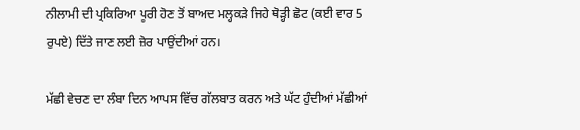ਨੀਲਾਮੀ ਦੀ ਪ੍ਰਕਿਰਿਆ ਪੂਰੀ ਹੋਣ ਤੋਂ ਬਾਅਦ ਮਲ੍ਹਕੜੇ ਜਿਹੇ ਥੋੜ੍ਹੀ ਛੋਟ (ਕਈ ਵਾਰ 5 ਰੁਪਏ) ਦਿੱਤੇ ਜਾਣ ਲਈ ਜ਼ੋਰ ਪਾਉਂਦੀਆਂ ਹਨ।

ਮੱਛੀ ਵੇਚਣ ਦਾ ਲੰਬਾ ਦਿਨ ਆਪਸ ਵਿੱਚ ਗੱਲਬਾਤ ਕਰਨ ਅਤੇ ਘੱਟ ਹੁੰਦੀਆਂ ਮੱਛੀਆਂ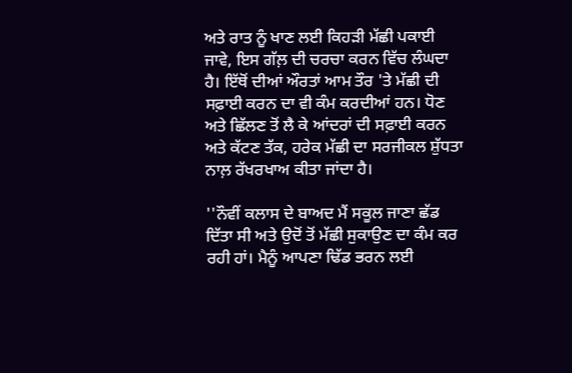ਅਤੇ ਰਾਤ ਨੂੰ ਖਾਣ ਲਈ ਕਿਹੜੀ ਮੱਛੀ ਪਕਾਈ ਜਾਵੇ, ਇਸ ਗੱਲ਼ ਦੀ ਚਰਚਾ ਕਰਨ ਵਿੱਚ ਲੰਘਦਾ ਹੈ। ਇੱਥੋਂ ਦੀਆਂ ਔਰਤਾਂ ਆਮ ਤੌਰ 'ਤੇ ਮੱਛੀ ਦੀ ਸਫ਼ਾਈ ਕਰਨ ਦਾ ਵੀ ਕੰਮ ਕਰਦੀਆਂ ਹਨ। ਧੋਣ ਅਤੇ ਛਿੱਲਣ ਤੋਂ ਲੈ ਕੇ ਆਂਦਰਾਂ ਦੀ ਸਫ਼ਾਈ ਕਰਨ ਅਤੇ ਕੱਟਣ ਤੱਕ, ਹਰੇਕ ਮੱਛੀ ਦਾ ਸਰਜੀਕਲ ਸ਼ੁੱਧਤਾ ਨਾਲ਼ ਰੱਖਰਖਾਅ ਕੀਤਾ ਜਾਂਦਾ ਹੈ।

''ਨੌਵੀਂ ਕਲਾਸ ਦੇ ਬਾਅਦ ਮੈਂ ਸਕੂਲ ਜਾਣਾ ਛੱਡ ਦਿੱਤਾ ਸੀ ਅਤੇ ਉਦੋਂ ਤੋਂ ਮੱਛੀ ਸੁਕਾਉਣ ਦਾ ਕੰਮ ਕਰ ਰਹੀ ਹਾਂ। ਮੈਨੂੰ ਆਪਣਾ ਢਿੱਡ ਭਰਨ ਲਈ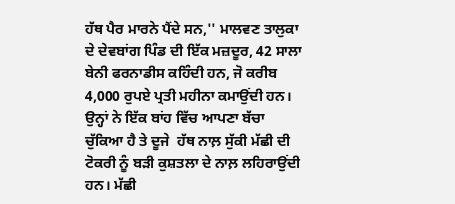ਹੱਥ ਪੈਰ ਮਾਰਨੇ ਪੈਂਦੇ ਸਨ,'' ਮਾਲਵਣ ਤਾਲੁਕਾ ਦੇ ਦੇਵਬਾਂਗ ਪਿੰਡ ਦੀ ਇੱਕ ਮਜ਼ਦੂਰ, 42 ਸਾਲਾ ਬੇਨੀ ਫਰਨਾਡੀਸ ਕਹਿੰਦੀ ਹਨ, ਜੋ ਕਰੀਬ 4,000 ਰੁਪਏ ਪ੍ਰਤੀ ਮਹੀਨਾ ਕਮਾਉਂਦੀ ਹਨ। ਉਨ੍ਹਾਂ ਨੇ ਇੱਕ ਬਾਂਹ ਵਿੱਚ ਆਪਣਾ ਬੱਚਾ ਚੁੱਕਿਆ ਹੈ ਤੇ ਦੂਜੇ  ਹੱਥ ਨਾਲ਼ ਸੁੱਕੀ ਮੱਛੀ ਦੀ ਟੋਕਰੀ ਨੂੰ ਬੜੀ ਕੁਸ਼ਤਲਾ ਦੇ ਨਾਲ਼ ਲਹਿਰਾਉਂਦੀ ਹਨ। ਮੱਛੀ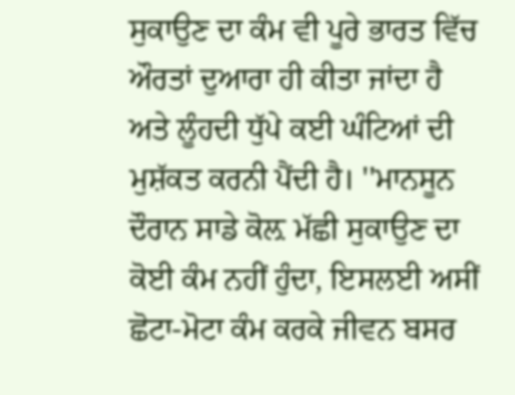ਸੁਕਾਉਣ ਦਾ ਕੰਮ ਵੀ ਪੂਰੇ ਭਾਰਤ ਵਿੱਚ ਔਰਤਾਂ ਦੁਆਰਾ ਹੀ ਕੀਤਾ ਜਾਂਦਾ ਹੈ ਅਤੇ ਲੂੰਹਦੀ ਧੁੱਪੇ ਕਈ ਘੰਟਿਆਂ ਦੀ ਮੁਸ਼ੱਕਤ ਕਰਨੀ ਪੈਂਦੀ ਹੈ। ''ਮਾਨਸੂਨ ਦੌਰਾਨ ਸਾਡੇ ਕੋਲ਼ ਮੱਛੀ ਸੁਕਾਉਣ ਦਾ ਕੋਈ ਕੰਮ ਨਹੀਂ ਹੁੰਦਾ, ਇਸਲਈ ਅਸੀਂ ਛੋਟਾ-ਮੋਟਾ ਕੰਮ ਕਰਕੇ ਜੀਵਨ ਬਸਰ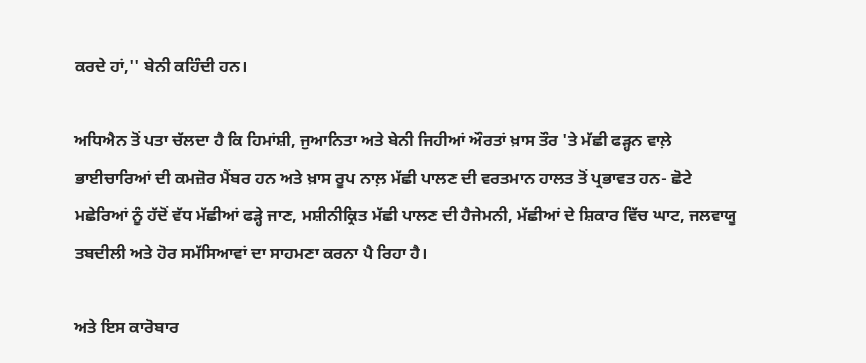ਕਰਦੇ ਹਾਂ,'' ਬੇਨੀ ਕਹਿੰਦੀ ਹਨ।

ਅਧਿਐਨ ਤੋਂ ਪਤਾ ਚੱਲਦਾ ਹੈ ਕਿ ਹਿਮਾਂਸ਼ੀ, ਜੁਆਨਿਤਾ ਅਤੇ ਬੇਨੀ ਜਿਹੀਆਂ ਔਰਤਾਂ ਖ਼ਾਸ ਤੌਰ 'ਤੇ ਮੱਛੀ ਫੜ੍ਹਨ ਵਾਲ਼ੇ ਭਾਈਚਾਰਿਆਂ ਦੀ ਕਮਜ਼ੋਰ ਮੈਂਬਰ ਹਨ ਅਤੇ ਖ਼ਾਸ ਰੂਪ ਨਾਲ਼ ਮੱਛੀ ਪਾਲਣ ਦੀ ਵਰਤਮਾਨ ਹਾਲਤ ਤੋਂ ਪ੍ਰਭਾਵਤ ਹਨ- ਛੋਟੇ ਮਛੇਰਿਆਂ ਨੂੰ ਹੱਦੋਂ ਵੱਧ ਮੱਛੀਆਂ ਫੜ੍ਹੇ ਜਾਣ, ਮਸ਼ੀਨੀਕ੍ਰਿਤ ਮੱਛੀ ਪਾਲਣ ਦੀ ਹੈਜੇਮਨੀ, ਮੱਛੀਆਂ ਦੇ ਸ਼ਿਕਾਰ ਵਿੱਚ ਘਾਟ, ਜਲਵਾਯੂ ਤਬਦੀਲੀ ਅਤੇ ਹੋਰ ਸਮੱਸਿਆਵਾਂ ਦਾ ਸਾਹਮਣਾ ਕਰਨਾ ਪੈ ਰਿਹਾ ਹੈ।

ਅਤੇ ਇਸ ਕਾਰੋਬਾਰ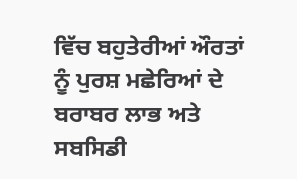ਵਿੱਚ ਬਹੁਤੇਰੀਆਂ ਔਰਤਾਂ ਨੂੰ ਪੁਰਸ਼ ਮਛੇਰਿਆਂ ਦੇ ਬਰਾਬਰ ਲਾਭ ਅਤੇ ਸਬਸਿਡੀ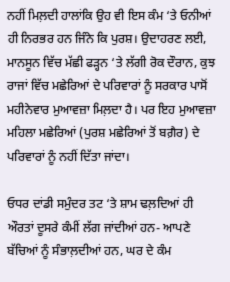ਨਹੀਂ ਮਿਲ਼ਦੀ ਹਾਲਾਂਕਿ ਉਹ ਵੀ ਇਸ ਕੰਮ ‘ਤੇ ਓਨੀਆਂ ਹੀ ਨਿਰਭਰ ਹਨ ਜਿੰਨੇ ਕਿ ਪੁਰਸ਼। ਉਦਾਹਰਣ ਲਈ, ਮਾਨਸੂਨ ਵਿੱਚ ਮੱਛੀ ਫੜ੍ਹਨ ‘ਤੇ ਲੱਗੀ ਰੋਕ ਦੌਰਾਨ, ਕੁਝ ਰਾਜਾਂ ਵਿੱਚ ਮਛੇਰਿਆਂ ਦੇ ਪਰਿਵਾਰਾਂ ਨੂੰ ਸਰਕਾਰ ਪਾਸੋਂ ਮਹੀਨੇਵਾਰ ਮੁਆਵਜ਼ਾ ਮਿਲ਼ਦਾ ਹੈ। ਪਰ ਇਹ ਮੁਆਵਜ਼ਾ ਮਹਿਲਾ ਮਛੇਰਿਆਂ (ਪੁਰਸ਼ ਮਛੇਰਿਆਂ ਤੋਂ ਬਗ਼ੈਰ) ਦੇ ਪਰਿਵਾਰਾਂ ਨੂੰ ਨਹੀਂ ਦਿੱਤਾ ਜਾਂਦਾ।

ਓਧਰ ਦਾਂਡੀ ਸਮੁੰਦਰ ਤਟ ‘ਤੇ ਸ਼ਾਮ ਢਲ਼ਦਿਆਂ ਹੀ ਔਰਤਾਂ ਦੂਸਰੇ ਕੰਮੀਂ ਲੱਗ ਜਾਂਦੀਆਂ ਹਨ- ਆਪਣੇ ਬੱਚਿਆਂ ਨੂੰ ਸੰਭਾਲ਼ਦੀਆਂ ਹਨ, ਘਰ ਦੇ ਕੰਮ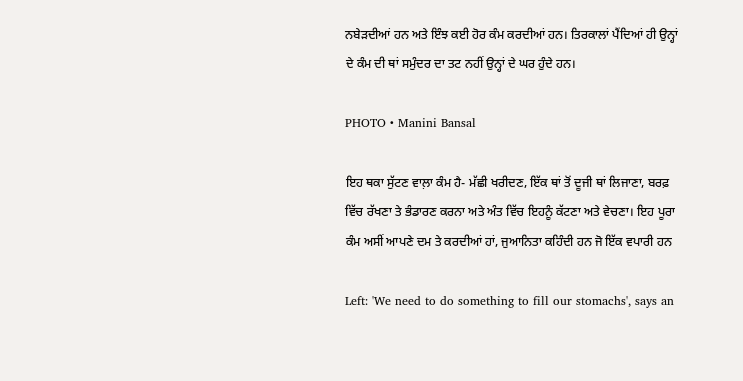ਨਬੇੜਦੀਆਂ ਹਨ ਅਤੇ ਇੰਝ ਕਈ ਹੋਰ ਕੰਮ ਕਰਦੀਆਂ ਹਨ। ਤਿਰਕਾਲਾਂ ਪੈਂਦਿਆਂ ਹੀ ਉਨ੍ਹਾਂ ਦੇ ਕੰਮ ਦੀ ਥਾਂ ਸਮੁੰਦਰ ਦਾ ਤਟ ਨਹੀਂ ਉਨ੍ਹਾਂ ਦੇ ਘਰ ਹੁੰਦੇ ਹਨ।

PHOTO • Manini Bansal

ਇਹ ਥਕਾ ਸੁੱਟਣ ਵਾਲ਼ਾ ਕੰਮ ਹੈ- ਮੱਛੀ ਖਰੀਦਣ, ਇੱਕ ਥਾਂ ਤੋਂ ਦੂਜੀ ਥਾਂ ਲਿਜਾਣਾ, ਬਰਫ਼ ਵਿੱਚ ਰੱਖਣਾ ਤੇ ਭੰਡਾਰਣ ਕਰਨਾ ਅਤੇ ਅੰਤ ਵਿੱਚ ਇਹਨੂੰ ਕੱਟਣਾ ਅਤੇ ਵੇਚਣਾ। ਇਹ ਪੂਰਾ ਕੰਮ ਅਸੀਂ ਆਪਣੇ ਦਮ ਤੇ ਕਰਦੀਆਂ ਹਾਂ, ਜੁਆਨਿਤਾ ਕਹਿੰਦੀ ਹਨ ਜੋ ਇੱਕ ਵਪਾਰੀ ਹਨ

Left: 'We need to do something to fill our stomachs', says an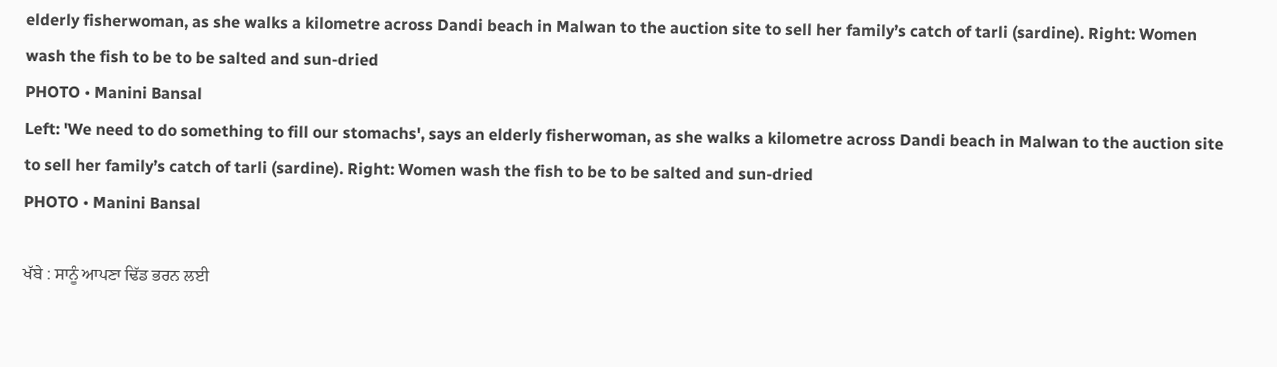elderly fisherwoman, as she walks a kilometre across Dandi beach in Malwan to the auction site to sell her family’s catch of tarli (sardine). Right: Women wash the fish to be to be salted and sun-dried
PHOTO • Manini Bansal
Left: 'We need to do something to fill our stomachs', says an elderly fisherwoman, as she walks a kilometre across Dandi beach in Malwan to the auction site to sell her family’s catch of tarli (sardine). Right: Women wash the fish to be to be salted and sun-dried
PHOTO • Manini Bansal

ਖੱਬੇ : ਸਾਨੂੰ ਆਪਣਾ ਢਿੱਡ ਭਰਨ ਲਈ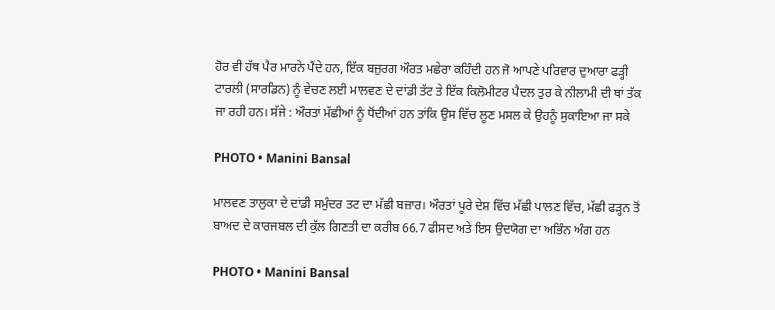ਹੋਰ ਵੀ ਹੱਥ ਪੈਰ ਮਾਰਨੇ ਪੈਂਦੇ ਹਨ, ਇੱਕ ਬਜ਼ੁਰਗ ਔਰਤ ਮਛੇਰਾ ਕਹਿੰਦੀ ਹਨ ਜੋ ਆਪਣੇ ਪਰਿਵਾਰ ਦੁਆਰਾ ਫੜ੍ਹੀ ਟਾਰਲੀ (ਸਾਰਡਿਨ) ਨੂੰ ਵੇਚਣ ਲਈ ਮਾਲਵਣ ਦੇ ਦਾਂਡੀ ਤੱਟ ਤੇ ਇੱਕ ਕਿਲੋਮੀਟਰ ਪੈਦਲ ਤੁਰ ਕੇ ਨੀਲਾਮੀ ਦੀ ਥਾਂ ਤੱਕ ਜਾ ਰਹੀ ਹਨ। ਸੱਜੇ : ਔਰਤਾਂ ਮੱਛੀਆਂ ਨੂੰ ਧੋਂਦੀਆਂ ਹਨ ਤਾਂਕਿ ਉਸ ਵਿੱਚ ਲੂਣ ਮਸਲ ਕੇ ਉਹਨੂੰ ਸੁਕਾਇਆ ਜਾ ਸਕੇ

PHOTO • Manini Bansal

ਮਾਲਵਣ ਤਾਲੁਕਾ ਦੇ ਦਾਂਡੀ ਸਮੁੰਦਰ ਤਟ ਦਾ ਮੱਛੀ ਬਜ਼ਾਰ। ਔਰਤਾਂ ਪੂਰੇ ਦੇਸ਼ ਵਿੱਚ ਮੱਛੀ ਪਾਲਣ ਵਿੱਚ, ਮੱਛੀ ਫੜ੍ਹਨ ਤੋਂ ਬਾਅਦ ਦੇ ਕਾਰਜਬਲ ਦੀ ਕੁੱਲ ਗਿਣਤੀ ਦਾ ਕਰੀਬ 66.7 ਫੀਸਦ ਅਤੇ ਇਸ ਉਦਯੋਗ ਦਾ ਅਭਿੰਨ ਅੰਗ ਹਨ

PHOTO • Manini Bansal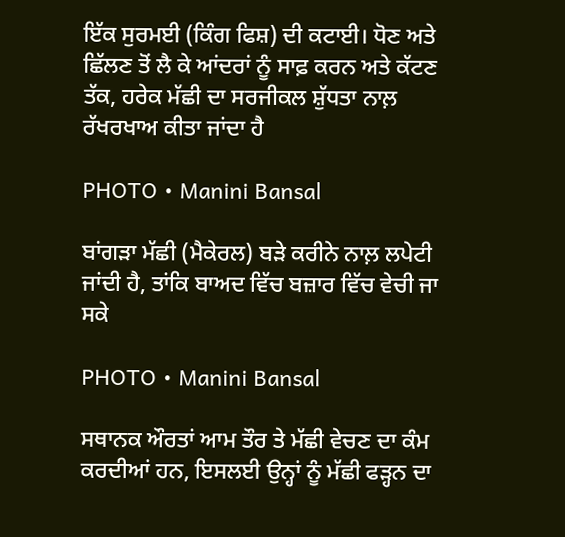ਇੱਕ ਸੁਰਮਈ (ਕਿੰਗ ਫਿਸ਼) ਦੀ ਕਟਾਈ। ਧੋਣ ਅਤੇ ਛਿੱਲਣ ਤੋਂ ਲੈ ਕੇ ਆਂਦਰਾਂ ਨੂੰ ਸਾਫ਼ ਕਰਨ ਅਤੇ ਕੱਟਣ ਤੱਕ, ਹਰੇਕ ਮੱਛੀ ਦਾ ਸਰਜੀਕਲ ਸ਼ੁੱਧਤਾ ਨਾਲ਼ ਰੱਖਰਖਾਅ ਕੀਤਾ ਜਾਂਦਾ ਹੈ

PHOTO • Manini Bansal

ਬਾਂਗੜਾ ਮੱਛੀ (ਮੈਕੇਰਲ) ਬੜੇ ਕਰੀਨੇ ਨਾਲ਼ ਲਪੇਟੀ ਜਾਂਦੀ ਹੈ, ਤਾਂਕਿ ਬਾਅਦ ਵਿੱਚ ਬਜ਼ਾਰ ਵਿੱਚ ਵੇਚੀ ਜਾ ਸਕੇ

PHOTO • Manini Bansal

ਸਥਾਨਕ ਔਰਤਾਂ ਆਮ ਤੌਰ ਤੇ ਮੱਛੀ ਵੇਚਣ ਦਾ ਕੰਮ ਕਰਦੀਆਂ ਹਨ, ਇਸਲਈ ਉਨ੍ਹਾਂ ਨੂੰ ਮੱਛੀ ਫੜ੍ਹਨ ਦਾ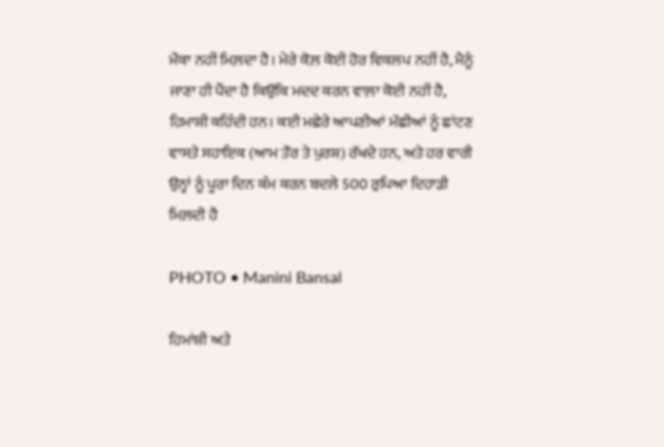ਮੌਕਾ ਨਹੀਂ ਮਿਲ਼ਦਾ ਹੈ। ਮੇਰੇ ਕੋਲ਼ ਕੋਈ ਹੋਰ ਵਿਕਲਪ ਨਹੀਂ ਹੈ, ਮੈਨੂੰ ਜਾਣਾ ਹੀ ਪੈਂਦਾ ਹੈ ਕਿਉਂਕਿ ਮਦਦ ਕਰਨ ਵਾਲ਼ਾ ਕੋਈ ਨਹੀਂ ਹੈ, ਹਿਮਾਸ਼ੀ ਕਹਿੰਦੀ ਹਨ। ਕਈ ਮਛੇਰੇ ਆਪਣੀਆਂ ਮੱਛੀਆਂ ਨੂੰ ਛਾਂਟਣ ਵਾਸਤੇ ਸਹਾਇਕ (ਆਮ ਤੌਰ ਤੇ ਪੁਰਸ਼) ਰੱਖਦੇ ਹਨ, ਅਤੇ ਹਰ ਵਾਰੀ ਉਨ੍ਹਾਂ ਨੂੰ ਪੂਰਾ ਦਿਨ ਕੰਮ ਕਰਨ ਬਦਲੇ 500 ਰੁਪਿਆ ਦਿਹਾੜੀ ਮਿਲ਼ਦੀ ਹੈ

PHOTO • Manini Bansal

ਹਿਮਾਂਸ਼ੀ ਅਤੇ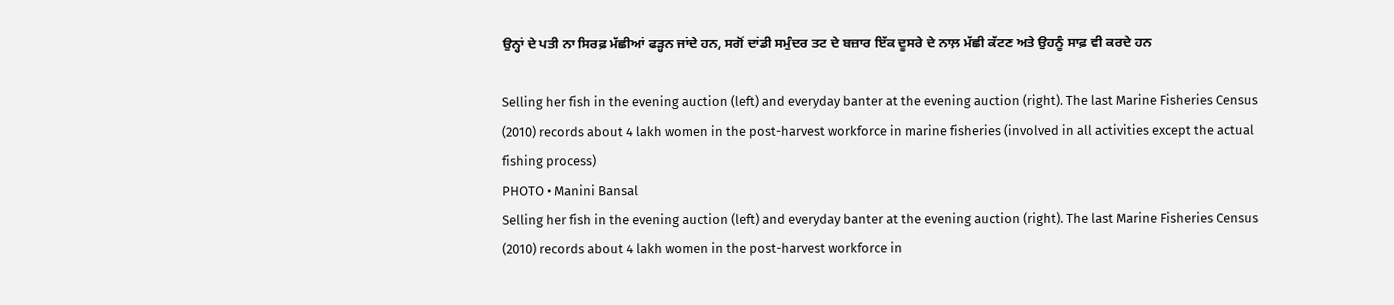ਉਨ੍ਹਾਂ ਦੇ ਪਤੀ ਨਾ ਸਿਰਫ਼ ਮੱਛੀਆਂ ਫੜ੍ਹਨ ਜਾਂਦੇ ਹਨ, ਸਗੋਂ ਦਾਂਡੀ ਸਮੁੰਦਰ ਤਟ ਦੇ ਬਜ਼ਾਰ ਇੱਕ ਦੂਸਰੇ ਦੇ ਨਾਲ਼ ਮੱਛੀ ਕੱਟਣ ਅਤੇ ਉਹਨੂੰ ਸਾਫ਼ ਵੀ ਕਰਦੇ ਹਨ

Selling her fish in the evening auction (left) and everyday banter at the evening auction (right). The last Marine Fisheries Census (2010) records about 4 lakh women in the post-harvest workforce in marine fisheries (involved in all activities except the actual fishing process)
PHOTO • Manini Bansal
Selling her fish in the evening auction (left) and everyday banter at the evening auction (right). The last Marine Fisheries Census (2010) records about 4 lakh women in the post-harvest workforce in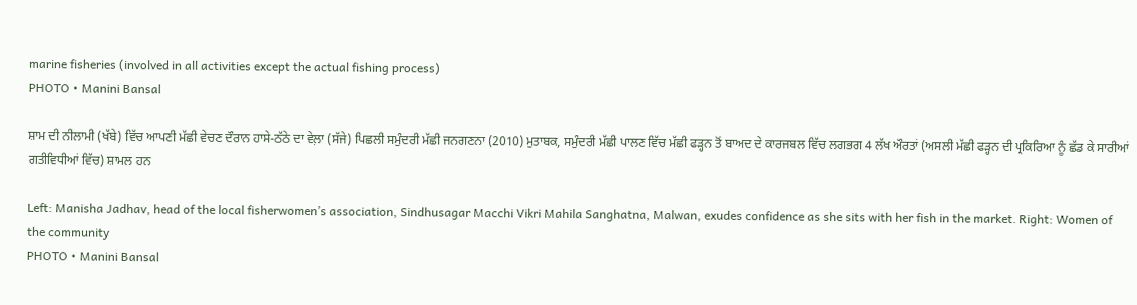marine fisheries (involved in all activities except the actual fishing process)
PHOTO • Manini Bansal

ਸ਼ਾਮ ਦੀ ਨੀਲਾਮੀ (ਖੱਬੇ) ਵਿੱਚ ਆਪਣੀ ਮੱਛੀ ਵੇਚਣ ਦੌਰਾਨ ਹਾਸੇ-ਠੱਠੇ ਦਾ ਵੇਲ਼ਾ (ਸੱਜੇ) ਪਿਛਲੀ ਸਮੁੰਦਰੀ ਮੱਛੀ ਜਨਗਣਨਾ (2010) ਮੁਤਾਬਕ, ਸਮੁੰਦਰੀ ਮੱਛੀ ਪਾਲਣ ਵਿੱਚ ਮੱਛੀ ਫੜ੍ਹਨ ਤੋਂ ਬਾਅਦ ਦੇ ਕਾਰਜਬਲ ਵਿੱਚ ਲਗਭਗ 4 ਲੱਖ ਔਰਤਾਂ (ਅਸਲੀ ਮੱਛੀ ਫੜ੍ਹਨ ਦੀ ਪ੍ਰਕਿਰਿਆ ਨੂੰ ਛੱਡ ਕੇ ਸਾਰੀਆਂ ਗਤੀਵਿਧੀਆਂ ਵਿੱਚ) ਸ਼ਾਮਲ ਹਨ

Left: Manisha Jadhav, head of the local fisherwomen’s association, Sindhusagar Macchi Vikri Mahila Sanghatna, Malwan, exudes confidence as she sits with her fish in the market. Right: Women of the community
PHOTO • Manini Bansal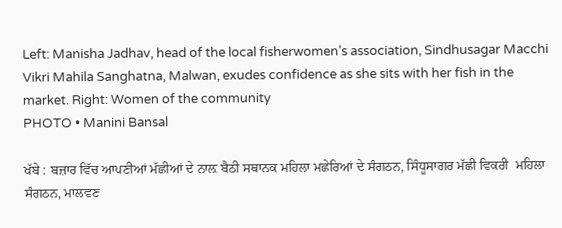Left: Manisha Jadhav, head of the local fisherwomen’s association, Sindhusagar Macchi Vikri Mahila Sanghatna, Malwan, exudes confidence as she sits with her fish in the market. Right: Women of the community
PHOTO • Manini Bansal

ਖੱਬੇ : ਬਜ਼ਾਰ ਵਿੱਚ ਆਪਣੀਆਂ ਮੱਛੀਆਂ ਦੇ ਨਾਲ਼ ਬੈਠੀ ਸਥਾਨਕ ਮਹਿਲਾ ਮਛੇਰਿਆਂ ਦੇ ਸੰਗਠਨ, ਸਿੰਧੂਸਾਗਰ ਮੱਛੀ ਵਿਕਰੀ  ਮਹਿਲਾ ਸੰਗਠਨ, ਮਾਲਵਣ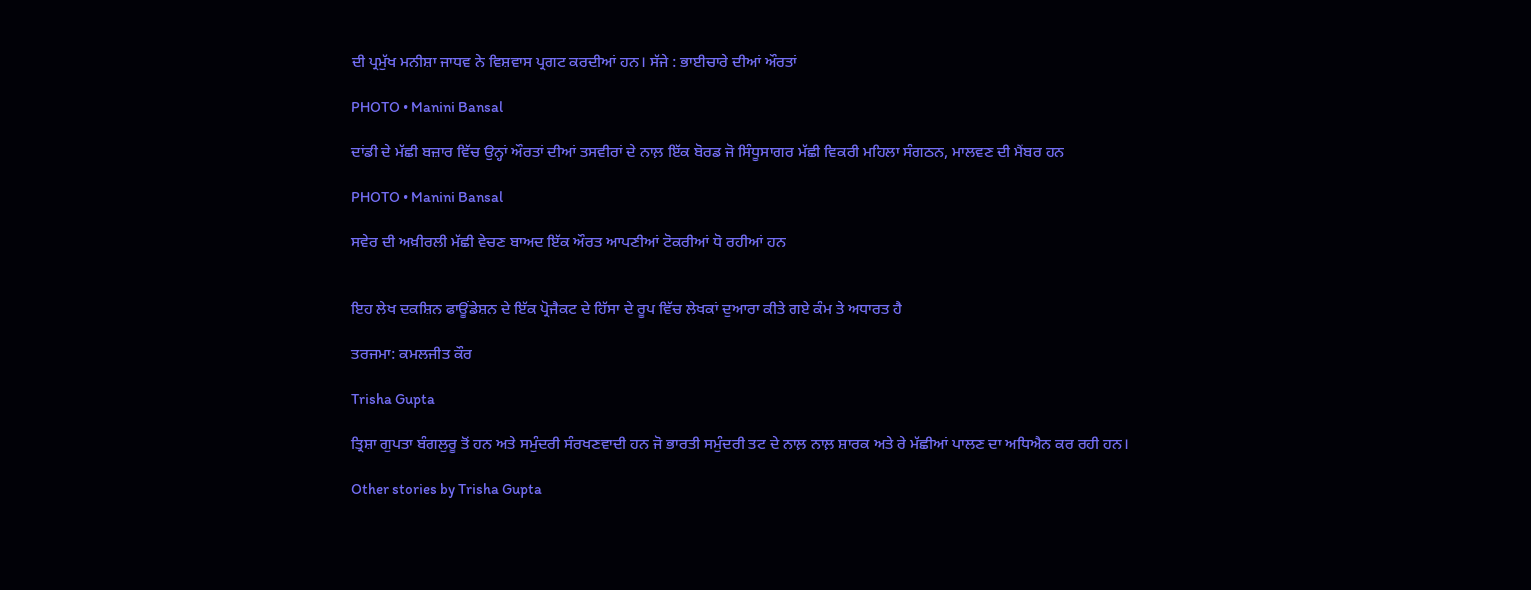ਦੀ ਪ੍ਰਮੁੱਖ ਮਨੀਸ਼ਾ ਜਾਧਵ ਨੇ ਵਿਸ਼ਵਾਸ ਪ੍ਰਗਟ ਕਰਦੀਆਂ ਹਨ। ਸੱਜੇ : ਭਾਈਚਾਰੇ ਦੀਆਂ ਔਰਤਾਂ

PHOTO • Manini Bansal

ਦਾਂਡੀ ਦੇ ਮੱਛੀ ਬਜ਼ਾਰ ਵਿੱਚ ਉਨ੍ਹਾਂ ਔਰਤਾਂ ਦੀਆਂ ਤਸਵੀਰਾਂ ਦੇ ਨਾਲ਼ ਇੱਕ ਬੋਰਡ ਜੋ ਸਿੰਧੂਸਾਗਰ ਮੱਛੀ ਵਿਕਰੀ ਮਹਿਲਾ ਸੰਗਠਨ, ਮਾਲਵਣ ਦੀ ਮੈਂਬਰ ਹਨ

PHOTO • Manini Bansal

ਸਵੇਰ ਦੀ ਅਖ਼ੀਰਲੀ ਮੱਛੀ ਵੇਚਣ ਬਾਅਦ ਇੱਕ ਔਰਤ ਆਪਣੀਆਂ ਟੋਕਰੀਆਂ ਧੋ ਰਹੀਆਂ ਹਨ


ਇਹ ਲੇਖ ਦਕਸ਼ਿਨ ਫਾਊਂਡੇਸ਼ਨ ਦੇ ਇੱਕ ਪ੍ਰੋਜੈਕਟ ਦੇ ਹਿੱਸਾ ਦੇ ਰੂਪ ਵਿੱਚ ਲੇਖਕਾਂ ਦੁਆਰਾ ਕੀਤੇ ਗਏ ਕੰਮ ਤੇ ਅਧਾਰਤ ਹੈ

ਤਰਜਮਾ: ਕਮਲਜੀਤ ਕੌਰ

Trisha Gupta

ਤ੍ਰਿਸ਼ਾ ਗੁਪਤਾ ਬੰਗਲੁਰੂ ਤੋਂ ਹਨ ਅਤੇ ਸਮੁੰਦਰੀ ਸੰਰਖਣਵਾਦੀ ਹਨ ਜੋ ਭਾਰਤੀ ਸਮੁੰਦਰੀ ਤਟ ਦੇ ਨਾਲ਼ ਨਾਲ਼ ਸ਼ਾਰਕ ਅਤੇ ਰੇ ਮੱਛੀਆਂ ਪਾਲਣ ਦਾ ਅਧਿਐਨ ਕਰ ਰਹੀ ਹਨ।

Other stories by Trisha Gupta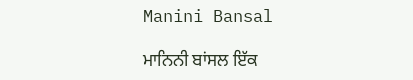Manini Bansal

ਮਾਨਿਨੀ ਬਾਂਸਲ ਇੱਕ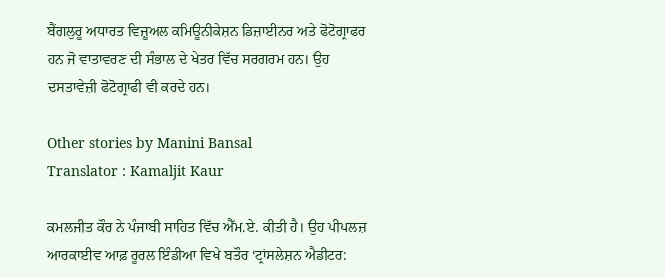ਬੈਂਗਲੁਰੂ ਅਧਾਰਤ ਵਿਜ਼ੂਅਲ ਕਮਿਊਨੀਕੇਸ਼ਨ ਡਿਜ਼ਾਈਨਰ ਅਤੇ ਫੋਟੋਗ੍ਰਾਫਰ ਹਨ ਜੋ ਵਾਤਾਵਰਣ ਦੀ ਸੰਭਾਲ ਦੇ ਖੇਤਰ ਵਿੱਚ ਸਰਗਰਮ ਹਨ। ਉਹ ਦਸਤਾਵੇਜ਼ੀ ਫੋਟੋਗ੍ਰਾਫੀ ਵੀ ਕਰਦੇ ਹਨ।

Other stories by Manini Bansal
Translator : Kamaljit Kaur

ਕਮਲਜੀਤ ਕੌਰ ਨੇ ਪੰਜਾਬੀ ਸਾਹਿਤ ਵਿੱਚ ਐੱਮ.ਏ. ਕੀਤੀ ਹੈ। ਉਹ ਪੀਪਲਜ਼ ਆਰਕਾਈਵ ਆਫ਼ ਰੂਰਲ ਇੰਡੀਆ ਵਿਖੇ ਬਤੌਰ ‘ਟ੍ਰਾਂਸਲੇਸ਼ਨ ਐਡੀਟਰ: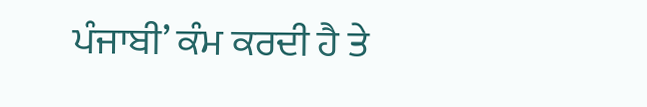ਪੰਜਾਬੀ’ ਕੰਮ ਕਰਦੀ ਹੈ ਤੇ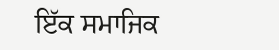ਇੱਕ ਸਮਾਜਿਕ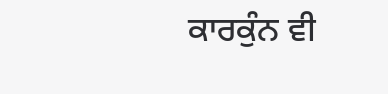ਕਾਰਕੁੰਨ ਵੀ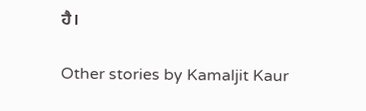ਹੈ।

Other stories by Kamaljit Kaur